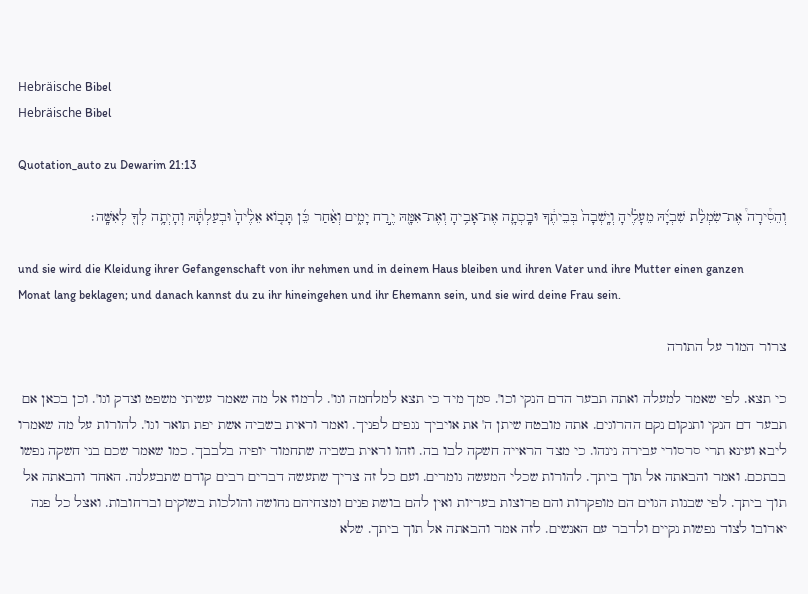Hebräische Bibel
Hebräische Bibel

Quotation_auto zu Dewarim 21:13

וְהֵסִ֩ירָה֩ אֶת־שִׂמְלַ֨ת שִׁבְיָ֜הּ מֵעָלֶ֗יהָ וְיָֽשְׁבָה֙ בְּבֵיתֶ֔ךָ וּבָֽכְתָ֛ה אֶת־אָבִ֥יהָ וְאֶת־אִמָּ֖הּ יֶ֣רַח יָמִ֑ים וְאַ֨חַר כֵּ֜ן תָּב֤וֹא אֵלֶ֙יהָ֙ וּבְעַלְתָּ֔הּ וְהָיְתָ֥ה לְךָ֖ לְאִשָּֽׁה׃

und sie wird die Kleidung ihrer Gefangenschaft von ihr nehmen und in deinem Haus bleiben und ihren Vater und ihre Mutter einen ganzen Monat lang beklagen; und danach kannst du zu ihr hineingehen und ihr Ehemann sein, und sie wird deine Frau sein.

צרור המור על התורה

כי תצא. לפי שאמר למעלה ואתה תבער הדם הנקי וכו'. סמך מיד כי תצא למלחמה וגו'. לרמוז אל מה שאמר עשיתי משפט וצדק וגו'. וכן בכאן אם תבער דם הנקי ותנקום נקם ההרוגים. אתה מובטח שיתן ה' את אויביך נגפים לפניך. ואמר וראית בשביה אשת יפת תואר וגו'. להורות על מה שאמרו ליבא ועינא תרי סרסורי עבירה נינהו. כי מצד הראייה חשקה לבו בה. וזהו וראית בשביה שתחמוד יופיה בלבבך. כמו שאמר שכם בני חשקה נפשו בבתכם. ואמר והבאתה אל תוך ביתך. להורות שכלי המעשה גומרים. ועם כל זה צריך שתעשה דברים רבים קודם שתבעלנה. האחד והבאתה אל תוך ביתך. לפי שבנות הגוים הם מופקרות והם פרוצות בעריות ואין להם בושת פנים ומצחיהם נחושה והולכות בשוקים וברחובות. ואצל כל פנה יארובו לצוד נפשות נקיים ולדבר עם האנשים. לזה אמר והבאתה אל תוך ביתך. שלא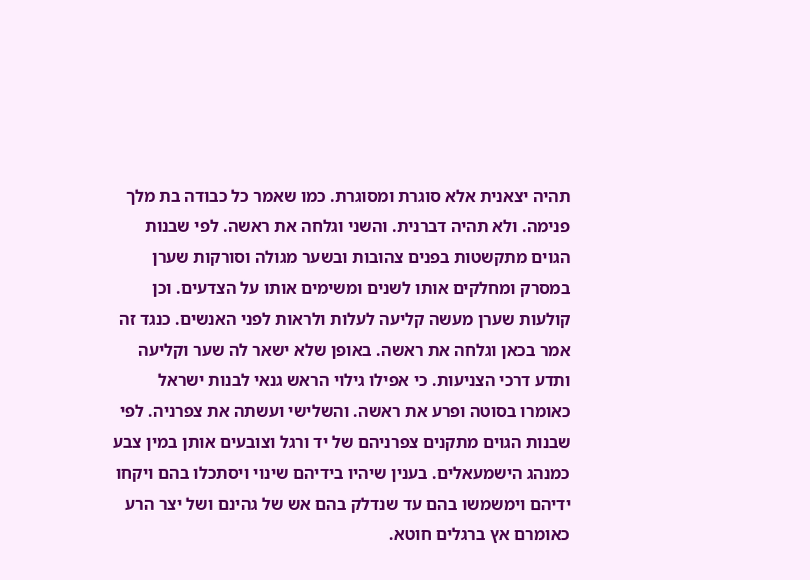תהיה יצאנית אלא סוגרת ומסוגרת. כמו שאמר כל כבודה בת מלך פנימה. ולא תהיה דברנית. והשני וגלחה את ראשה. לפי שבנות הגוים מתקשטות בפנים צהובות ובשער מגולה וסורקות שערן במסרק ומחלקים אותו לשנים ומשימים אותו על הצדעים. וכן קולעות שערן מעשה קליעה לעלות ולראות לפני האנשים. כנגד זה אמר בכאן וגלחה את ראשה. באופן שלא ישאר לה שער וקליעה ותדע דרכי הצניעות. כי אפילו גילוי הראש גנאי לבנות ישראל כאומרו בסוטה ופרע את ראשה. והשלישי ועשתה את צפרניה. לפי שבנות הגוים מתקנים צפרניהם של יד ורגל וצובעים אותן במין צבע כמנהג הישמעאלים. בענין שיהיו בידיהם שינוי ויסתכלו בהם ויקחו ידיהם וימשמשו בהם עד שנדלק בהם אש של גהינם ושל יצר הרע כאומרם אץ ברגלים חוטא.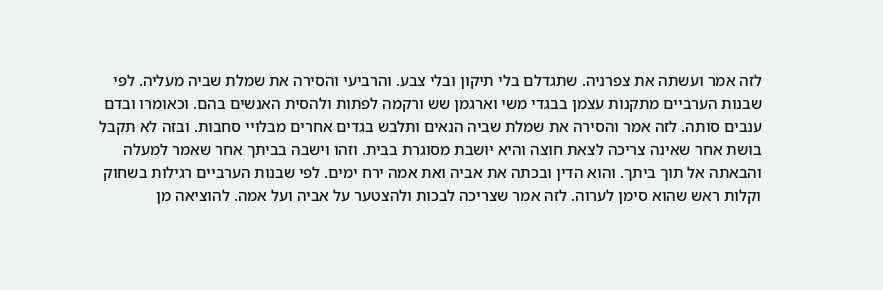לזה אמר ועשתה את צפרניה. שתגדלם בלי תיקון ובלי צבע. והרביעי והסירה את שמלת שביה מעליה. לפי שבנות הערביים מתקנות עצמן בבגדי משי וארגמן שש ורקמה לפתות ולהסית האנשים בהם. וכאומרו ובדם ענבים סותה. לזה אמר והסירה את שמלת שביה הנאים ותלבש בגדים אחרים מבלויי סחבות. ובזה לא תקבל בושת אחר שאינה צריכה לצאת חוצה והיא יושבת מסוגרת בבית. וזהו וישבה בביתך אחר שאמר למעלה והבאתה אל תוך ביתך. והוא הדין ובכתה את אביה ואת אמה ירח ימים. לפי שבנות הערביים רגילות בשחוק וקלות ראש שהוא סימן לערוה. לזה אמר שצריכה לבכות ולהצטער על אביה ועל אמה. להוציאה מן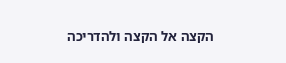הקצה אל הקצה ולהדריכה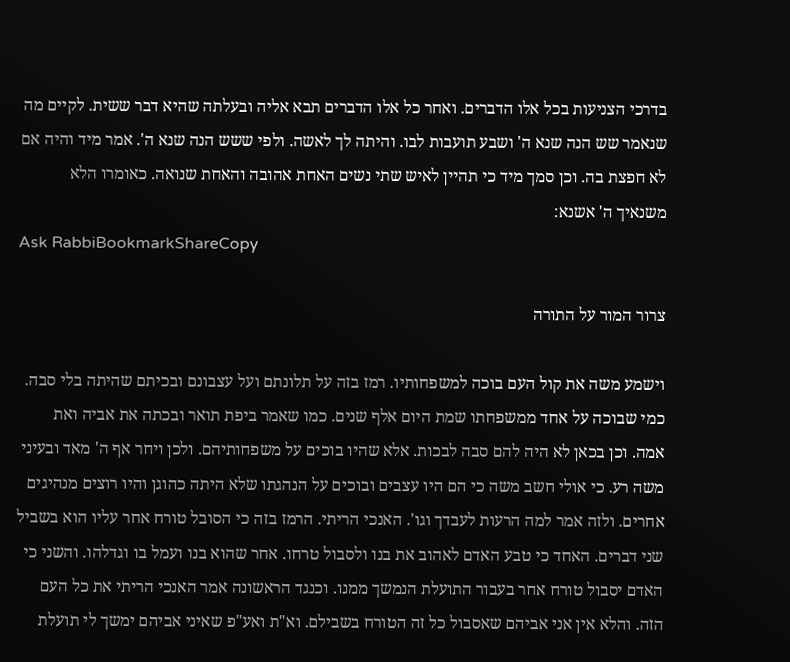בדרכי הצניעות בכל אלו הדברים. ואחר כל אלו הדברים תבא אליה ובעלתה שהיא דבר ששית. לקיים מה שנאמר שש הנה שנא ה' ושבע תועבות לבו. והיתה לך לאשה. ולפי ששש הנה שנא ה'. אמר מיד והיה אם לא חפצת בה. וכן סמך מיד כי תהיין לאיש שתי נשים האחת אהובה והאחת שנואה. כאומרו הלא משנאיך ה' אשנא:
Ask RabbiBookmarkShareCopy

צרור המור על התורה

וישמע משה את קול העם בוכה למשפחותיו. רמז בזה על תלונתם ועל עצבונם ובכיתם שהיתה בלי סבה. כמי שבוכה על אחד ממשפחתו שמת היום אלף שנים. כמו שאמר ביפת תואר ובכתה את אביה ואת אמה. וכן בכאן לא היה להם סבה לבכות. אלא שהיו בוכים על משפחותיהם. ולכן ויחר אף ה' מאד ובעיני משה רע. כי אולי חשב משה כי הם היו עצבים ובוכים על הנהגתו שלא היתה כהוגן והיו רוצים מנהיגים אחרים. ולזה אמר למה הרעות לעבדך וגו'. האנכי הריתי. הרמז בזה כי הסובל טורח אחר עליו הוא בשביל שני דברים. האחד כי טבע האדם לאהוב את בנו ולסבול טרחו. אחר שהוא בנו ועמל בו וגדלהו. והשני כי האדם יסבול טורח אחר בעבור התועלת הנמשך ממנו. וכנגד הראשונה אמר האנכי הריתי את כל העם הזה. והלא אין אני אביהם שאסבול כל זה הטורח בשבילם. וא"ת ואע"פ שאיני אביהם ימשך לי תועלת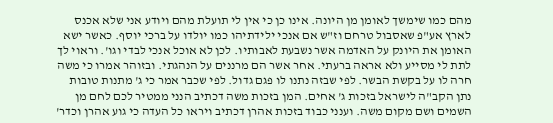מהם כמו שימשך לאומן מן היונה. אינו כן כי אין לי תועלת מהם ויודע אני שלא אכנס לארץ אע"פ שאסבול טרחם וז"ש אם אנכי ילידתיהו כמו יולדו על ברכי יוסף. כאשר ישא האומן את היונק על האדמה אשר נשבעת לאבותיו. לכן לא אוכל אנכי לבדי וגו'. וראוי לך לתת לי מסייע ולא אראה ברעתי. אחר אשר הם מרננים על הנהגתי. ובזוהר אמרו כי משה חרה לו על בקשת הבשר. לפי שבזה נתנו לו פגם גדול. לפי שכבר אמר כי ג' מתנות טובות נתן הקב"ה לישראל בזכות ג' אחים. המן בזכות משה דכתיב הנני ממטיר לכם לחם מן השמים ושם מקום משה. וענני כבוד בזכות אהרן דכתיב ויראו כל העדה כי גוע אהרן וכדר'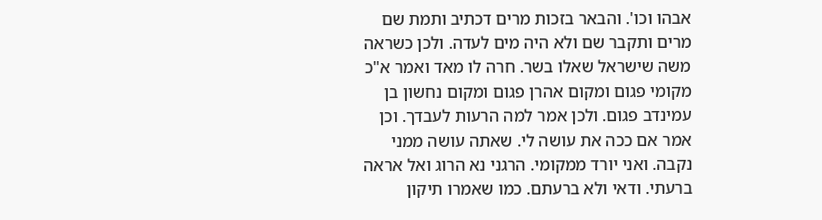אבהו וכו'. והבאר בזכות מרים דכתיב ותמת שם מרים ותקבר שם ולא היה מים לעדה. ולכן כשראה משה שישראל שאלו בשר. חרה לו מאד ואמר א"כ מקומי פגום ומקום אהרן פגום ומקום נחשון בן עמינדב פגום. ולכן אמר למה הרעות לעבדך. וכן אמר אם ככה את עושה לי. שאתה עושה ממני נקבה. ואני יורד ממקומי. הרגני נא הרוג ואל אראה ברעתי. ודאי ולא ברעתם. כמו שאמרו תיקון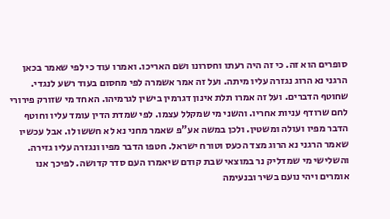סופרים הוא זה. כי זה היה רעתו וחסרונו ושם האריכו. ואמרו עוד כי לפי שאמר בכאן הרגני נא הרוג נגזרה עליו מיתה. ועל זה אמר אשמרה לפי מחסום בעוד רשע לנגדי. שחוטף הדברים. ועל זה אמרו תלת אינון דגרמין בישין לגרמיהו. האחד מי שזורק פירורי לחם שרודף עניות אחריו. והשני מי שמקלל עצמו. לפי שמדת הדין עומד עליו וחוטף הדבר מפיו ועולה ומשטין. ולכן במשה אע"פ שאמר מחני נא לא חששו לו. אבל עכשיו שאמר הרגני נא הרוג מצד הכעס וטורח ישראל. חטפו הדבר מפיו ונגזרה עליו גזירה. והשלישי מי שמדליק נר במוצאי שבת קודם שיאמרו העם סדר קדושה. לפיכך אנו אומרים ויהי נועם בשיר ובנעימה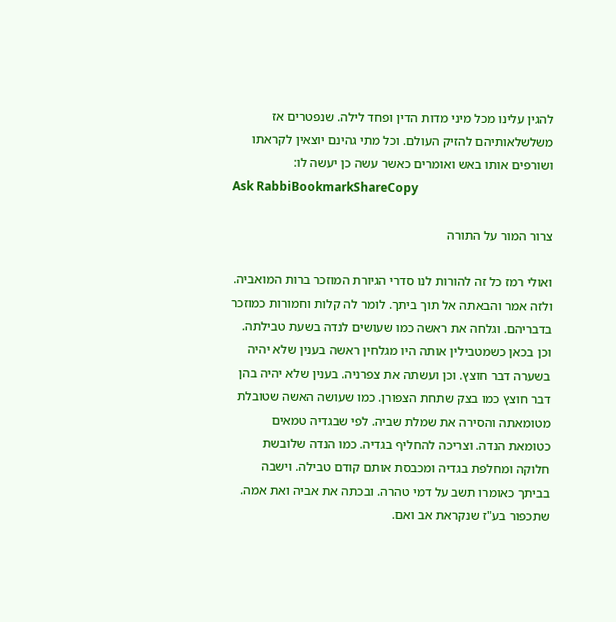להגין עלינו מכל מיני מדות הדין ופחד לילה. שנפטרים אז משלשלאותיהם להזיק העולם. וכל מתי גהינם יוצאין לקראתו ושורפים אותו באש ואומרים כאשר עשה כן יעשה לו:
Ask RabbiBookmarkShareCopy

צרור המור על התורה

ואולי רמז כל זה להורות לנו סדרי הגיורת המוזכר ברות המואביה. ולזה אמר והבאתה אל תוך ביתך. לומר לה קלות וחמורות כמוזכר בדבריהם. וגלחה את ראשה כמו שעושים לנדה בשעת טבילתה. וכן בכאן כשמטבילין אותה היו מגלחין ראשה בענין שלא יהיה בשערה דבר חוצץ. וכן ועשתה את צפרניה. בענין שלא יהיה בהן דבר חוצץ כמו בצק שתחת הצפורן. כמו שעושה האשה שטובלת מטומאתה והסירה את שמלת שביה. לפי שבגדיה טמאים כטומאת הנדה. וצריכה להחליף בגדיה. כמו הנדה שלובשת חלוקה ומחלפת בגדיה ומכבסת אותם קודם טבילה. וישבה בביתך כאומרו תשב על דמי טהרה. ובכתה את אביה ואת אמה. שתכפור בע"ז שנקראת אב ואם.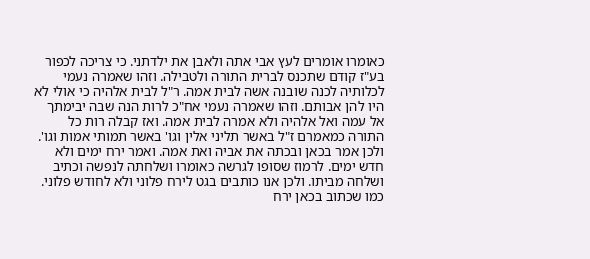כאומרו אומרים לעץ אבי אתה ולאבן את ילדתני. כי צריכה לכפור בע"ז קודם שתכנס לברית התורה ולטבילה. וזהו שאמרה נעמי לכלותיה לכנה שובנה אשה לבית אמה. ר"ל לבית אלהיה כי אולי לא היו להן אבותם. וזהו שאמרה נעמי אח"כ לרות הנה שבה יבימתך אל עמה ואל אלהיה ולא אמרה לבית אמה. ואז קבלה רות כל התורה כמאמרם ז"ל באשר תליני אלין וגו' באשר תמותי אמות וגו'. ולכן אמר בכאן ובכתה את אביה ואת אמה. ואמר ירח ימים ולא חדש ימים. לרמוז שסופו לגרשה כאומרו ושלחתה לנפשה וכתיב ושלחה מביתו. ולכן אנו כותבים בגט לירח פלוני ולא לחודש פלוני. כמו שכתוב בכאן ירח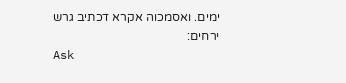ימים. ואסמכוה אקרא דכתיב גרש ירחים:
Ask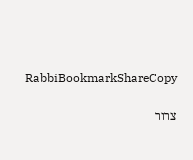RabbiBookmarkShareCopy

צרור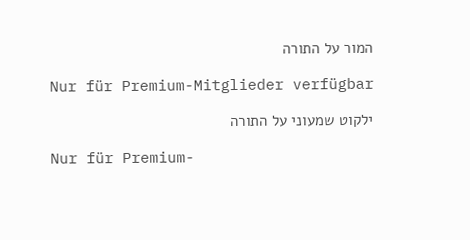המור על התורה

Nur für Premium-Mitglieder verfügbar

ילקוט שמעוני על התורה

Nur für Premium-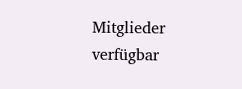Mitglieder verfügbar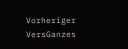Vorheriger VersGanzes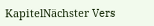KapitelNächster Vers